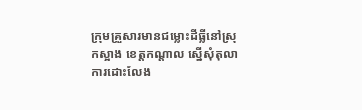ក្រុមគ្រួសារមានជម្លោះដីធ្លីនៅស្រុកស្អាង ខេត្តកណ្ដាល ស្នើសុំតុលាការដោះលែង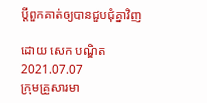ប្ដីពួកគាត់ឲ្យបានជួបជុំគ្នាវិញ

ដោយ សេក បណ្ឌិត
2021.07.07
ក្រុមគ្រួសារមា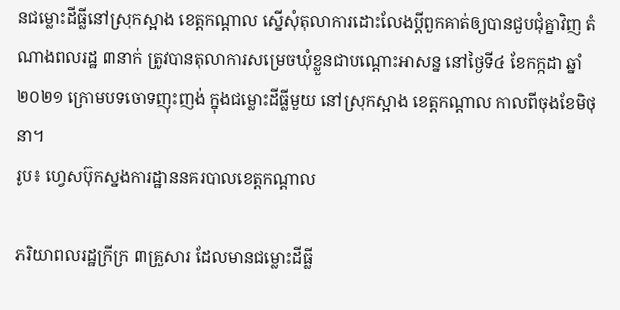នជម្លោះដីធ្លីនៅស្រុកស្អាង ខេត្តកណ្ដាល ស្នើសុំតុលាការដោះលែងប្ដីពួកគាត់ឲ្យបានជួបជុំគ្នាវិញ តំណាងពលរដ្ឋ ៣នាក់ ត្រូវបានតុលាការសម្រេចឃុំខ្លួនជាបណ្តោះអាសន្ន នៅថ្ងៃទី៤ ខែកក្កដា ឆ្នាំ២០២១ ក្រោមបទចោទញុះញង់ ក្នុងជម្លោះដីធ្លីមួយ នៅស្រុកស្អាង ខេត្តកណ្តាល កាលពីចុងខែមិថុនា។
រូប៖ ហ្វេសប៊ុកស្នងការដ្ឋាននគរបាលខេត្តកណ្ដាល

ភរិយាពលរដ្ឋក្រីក្រ ៣គ្រួសារ ដែលមានជម្លោះដីធ្លី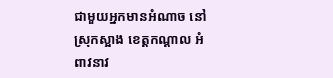ជាមួយអ្នកមានអំណាច នៅស្រុកស្អាង ខេត្តកណ្ដាល អំពាវនាវ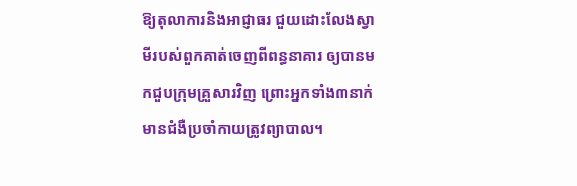ឱ្យតុលាការនិងអាជ្ញាធរ ជួយដោះលែងស្វាមីរបស់ពួកគាត់ចេញពីពន្ធនាគារ ឲ្យបានមកជួបក្រុមគ្រួសារវិញ ព្រោះអ្នកទាំង៣នាក់ មានជំងឺប្រចាំកាយត្រូវព្យាបាល។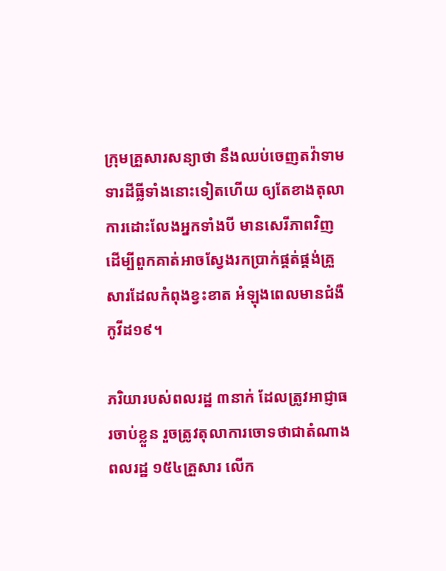ក្រុមគ្រួសារសន្យាថា នឹងឈប់ចេញតវ៉ាទាមទារដីធ្លីទាំងនោះទៀតហើយ ឲ្យតែខាងតុលាការដោះលែងអ្នកទាំងបី មានសេរីភាពវិញ ដើម្បីពួកគាត់អាចស្វែងរកប្រាក់ផ្គត់ផ្គង់គ្រួសារដែលកំពុងខ្វះខាត អំឡុងពេលមានជំងឺកូវីដ១៩។

ភរិយារបស់ពលរដ្ឋ ៣នាក់ ដែលត្រូវអាជ្ញាធរចាប់ខ្លួន រួចត្រូវតុលាការចោទថាជាតំណាងពលរដ្ឋ ១៥៤គ្រួសារ លើក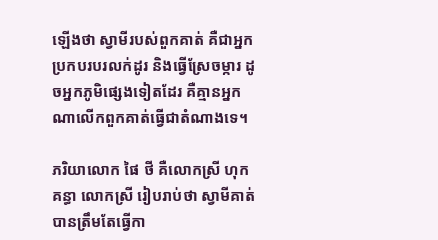ឡើងថា ស្វាមីរបស់ពួកគាត់ គឺជាអ្នកប្រកបរបរលក់ដូរ និងធ្វើស្រែចម្ការ ដូចអ្នកភូមិផ្សេងទៀតដែរ គឺគ្មានអ្នកណាលើកពួកគាត់ធ្វើជាតំណាងទេ។

ភរិយាលោក ផៃ ថី គឺលោកស្រី ហុក គន្ធា លោកស្រី រៀបរាប់ថា ស្វាមីគាត់ បានត្រឹមតែធ្វើកា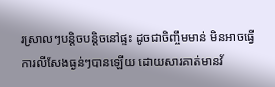រស្រាលៗបន្តិចបន្តិចនៅផ្ទះ ដូចជាចិញ្ចឹមមាន់ មិនអាចធ្វើការលីសែងធ្ងន់ៗបានឡើយ ដោយសារគាត់មានវ័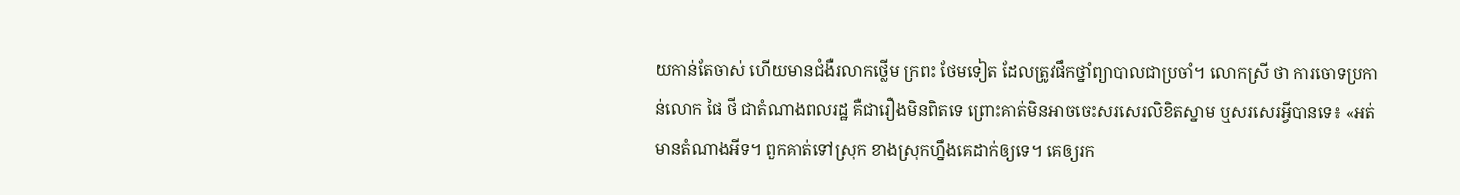យកាន់តែចាស់ ហើយមានជំងឺរលាកថ្លើម ក្រពះ ថែមទៀត ដែលត្រូវផឹកថ្នាំព្យាបាលជាប្រចាំ។ លោកស្រី ថា ការចោទប្រកាន់លោក ផៃ ថី ជាតំណាងពលរដ្ឋ គឺជារឿងមិនពិតទេ ព្រោះគាត់មិនអាចចេះសរសេរលិខិតស្នាម ឬសរសេរអ្វីបានទេ៖ «អត់មានតំណាងអីទ។ ពួកគាត់ទៅស្រុក ខាងស្រុកហ្នឹងគេដាក់ឲ្យទេ។ គេឲ្យរក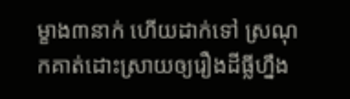ម្ខាង៣នាក់ ហើយដាក់ទៅ ស្រណុកគាត់ដោះស្រាយឲ្យរឿងដីធ្លីហ្នឹង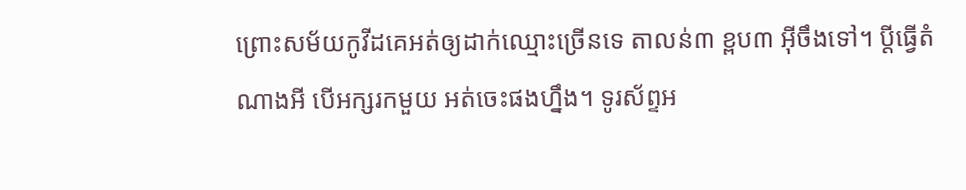ព្រោះសម័យកូវីដគេអត់ឲ្យដាក់ឈ្មោះច្រើនទេ តាលន់៣ ខ្ពប៣ អ៊ីចឹងទៅ។ ប្ដីធ្វើតំណាងអី បើអក្សរកមួយ អត់ចេះផងហ្នឹង។ ទូរស័ព្ទអ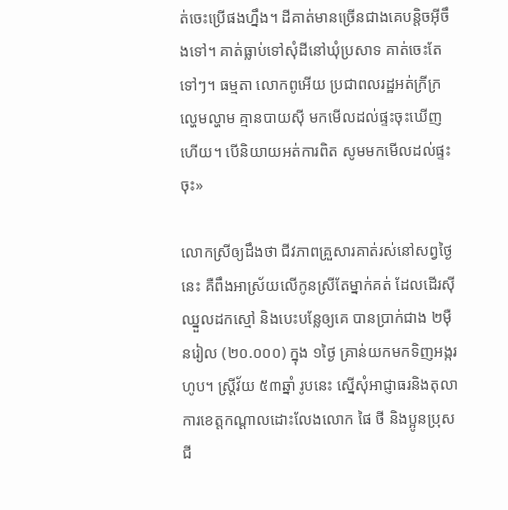ត់ចេះប្រើផងហ្នឹង។ ដីគាត់មានច្រើនជាងគេបន្តិចអ៊ីចឹងទៅ។ គាត់ធ្លាប់ទៅសុំដីនៅឃុំប្រសាទ គាត់ចេះតែទៅៗ។ ធម្មតា លោកពូអើយ ប្រជាពលរដ្ឋអត់ក្រីក្រល្ហេមល្ហាម គ្មានបាយស៊ី មកមើលដល់ផ្ទះចុះឃើញហើយ។ បើនិយាយអត់ការពិត សូមមកមើលដល់ផ្ទះចុះ»

លោកស្រីឲ្យដឹងថា ជីវភាពគ្រួសារគាត់រស់នៅសព្វថ្ងៃនេះ គឺពឹងអាស្រ័យលើកូនស្រីតែម្នាក់គត់ ដែលដើរស៊ីឈ្នួលដកស្មៅ និងបេះបន្លែឲ្យគេ បានប្រាក់ជាង ២ម៉ឺនរៀល (២០.០០០) ក្នុង ១ថ្ងៃ គ្រាន់យកមកទិញអង្ករហូប។ ស្ត្រីវ័យ ៥៣ឆ្នាំ រូបនេះ ស្នើសុំអាជ្ញាធរនិងតុលាការខេត្តកណ្ដាលដោះលែងលោក ផៃ ថី និងប្អូនប្រុសជី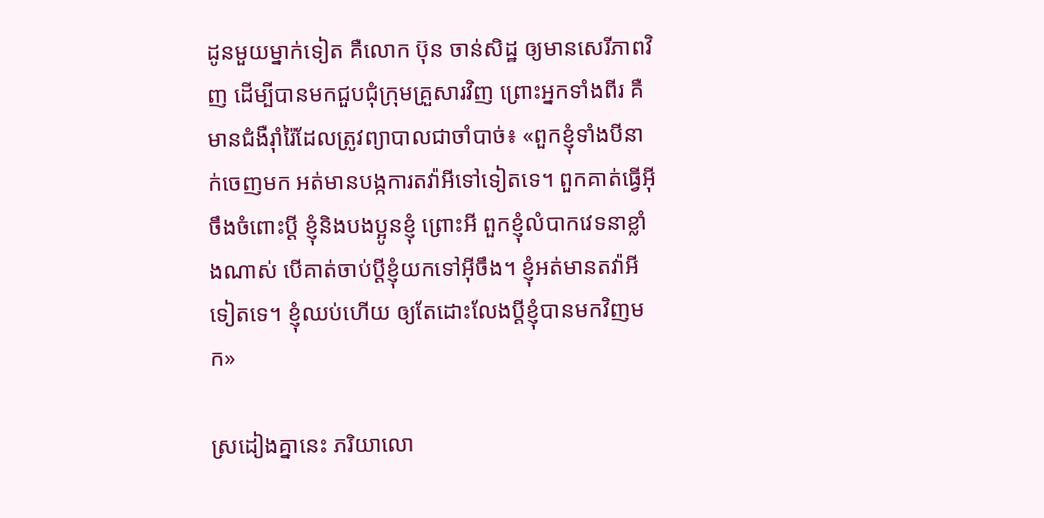ដូនមួយម្នាក់ទៀត គឺលោក ប៊ុន ចាន់សិដ្ឋ ឲ្យមានសេរីភាពវិញ ដើម្បីបានមកជួបជុំក្រុមគ្រួសារវិញ ព្រោះអ្នកទាំងពីរ គឺមានជំងឺរ៉ាំរ៉ៃដែលត្រូវព្យាបាលជាចាំបាច់៖ «ពួកខ្ញុំទាំងបីនាក់ចេញមក អត់មានបង្កការតវ៉ាអីទៅទៀតទេ។ ពួកគាត់ធ្វើអ៊ីចឹងចំពោះប្ដី ខ្ញុំនិងបងប្អូនខ្ញុំ ព្រោះអី ពួកខ្ញុំលំបាកវេទនាខ្លាំងណាស់ បើគាត់ចាប់ប្ដីខ្ញុំយកទៅអ៊ីចឹង។ ខ្ញុំអត់មានតវ៉ាអីទៀតទេ។ ខ្ញុំឈប់ហើយ ឲ្យតែដោះលែងប្ដីខ្ញុំបានមកវិញមក»

ស្រដៀងគ្នានេះ ភរិយាលោ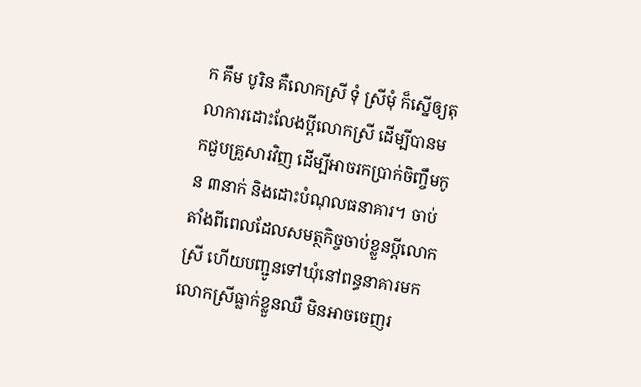ក គឹម បូរិន គឺលោកស្រី ទុំ ស្រីមុំ ក៏ស្នើឲ្យតុលាការដោះលែងប្ដីលោកស្រី ដើម្បីបានមកជួបគ្រួសារវិញ ដើម្បីអាចរកប្រាក់ចិញ្ចឹមកូន ៣នាក់ និងដោះបំណុលធនាគារ។ ចាប់តាំងពីពេលដែលសមត្ថកិច្ចចាប់ខ្លួនប្ដីលោកស្រី ហើយបញ្ជូនទៅឃុំនៅពន្ធនាគារមក លោកស្រីធ្លាក់ខ្លួនឈឺ មិនអាចចេញរ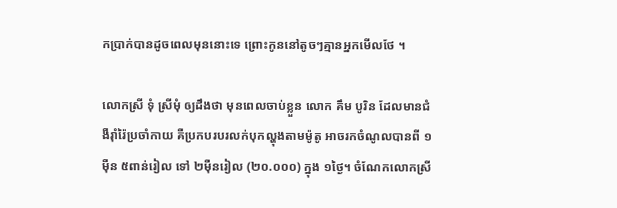កប្រាក់បានដូចពេលមុននោះទេ ព្រោះកូននៅតូចៗគ្មានអ្នកមើលថែ ។

លោកស្រី ទុំ ស្រីមុំ ឲ្យដឹងថា មុនពេលចាប់ខ្លួន លោក គឹម បូរិន ដែលមានជំងឺរ៉ាំរ៉ៃប្រចាំកាយ គឺប្រកបរបរលក់បុកល្ហុងតាមម៉ូតូ អាចរកចំណូលបានពី ១ម៉ឺន ៥ពាន់រៀល ទៅ ២ម៉ឺនរៀល (២០.០០០) ក្នុង ១ថ្ងៃ។ ចំណែកលោកស្រី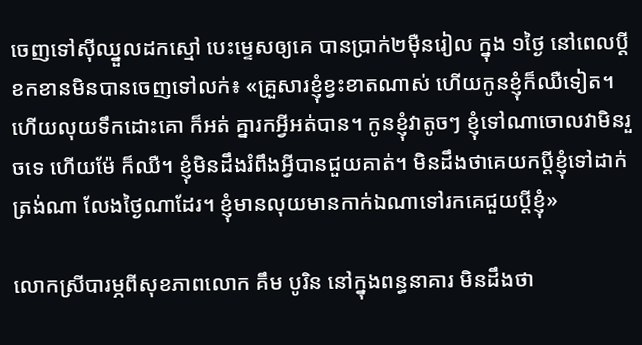ចេញទៅស៊ីឈ្នួលដកស្មៅ បេះម្ទេសឲ្យគេ បានប្រាក់២ម៉ឺនរៀល ក្នុង ១ថ្ងៃ នៅពេលប្ដីខកខានមិនបានចេញទៅលក់៖ «គ្រួសារខ្ញុំខ្វះខាតណាស់ ហើយកូនខ្ញុំក៏ឈឺទៀត។ ហើយលុយទឹកដោះគោ ក៏អត់ គ្នារកអ្វីអត់បាន។ កូនខ្ញុំវាតូចៗ ខ្ញុំទៅណាចោលវាមិនរួចទេ ហើយម៉ែ ក៏ឈឺ។ ខ្ញុំមិនដឹងរំពឹងអ្វីបានជួយគាត់។ មិនដឹងថាគេយកប្ដីខ្ញុំទៅដាក់ត្រង់ណា លែងថ្ងៃណាដែរ។ ខ្ញុំមានលុយមានកាក់ឯណាទៅរកគេជួយប្ដីខ្ញុំ»

លោកស្រីបារម្ភពីសុខភាពលោក គឹម បូរិន នៅក្នុងពន្ធនាគារ មិនដឹងថា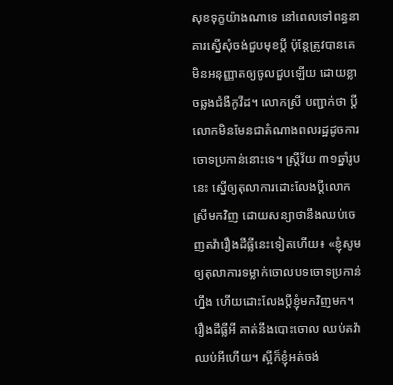សុខទុក្ខយ៉ាងណាទេ នៅពេលទៅពន្ធនាគារស្នើសុំចង់ជួបមុខប្ដី ប៉ុន្តែត្រូវបានគេមិនអនុញ្ញាតឲ្យចូលជួបឡើយ ដោយខ្លាចឆ្លងជំងឺកូវីដ។ លោកស្រី បញ្ជាក់ថា ប្ដីលោកមិនមែនជាតំណាងពលរដ្ឋដូចការចោទប្រកាន់នោះទេ។ ស្ត្រីវ័យ ៣១ឆ្នាំរូបនេះ ស្នើឲ្យតុលាការដោះលែងប្ដីលោកស្រីមកវិញ ដោយសន្យាថានឹងឈប់ចេញតវ៉ារឿងដីធ្លីនេះទៀតហើយ៖ «ខ្ញុំសូមឲ្យតុលាការទម្លាក់ចោលបទចោទប្រកាន់ហ្នឹង ហើយដោះលែងប្ដីខ្ញុំមកវិញមក។ រឿងដីធ្លីអី គាត់នឹងបោះចោល ឈប់តវ៉ា ឈប់អីហើយ។ ស្អីក៏ខ្ញុំអត់ចង់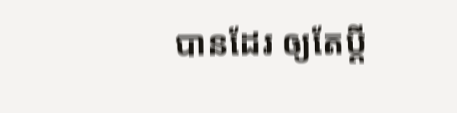បានដែរ ឲ្យតែប្ដី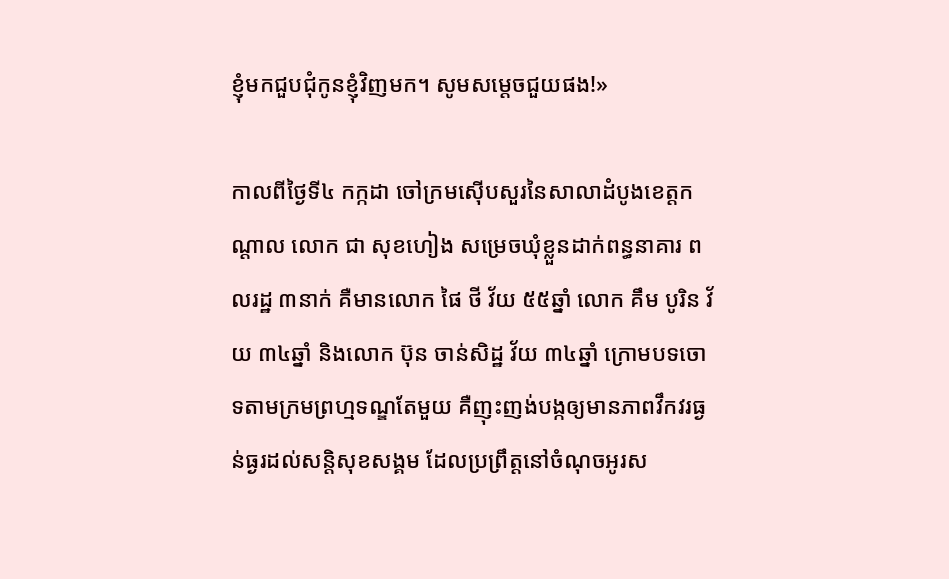ខ្ញុំមកជួបជុំកូនខ្ញុំវិញមក។ សូមសម្ដេចជួយផង!»

កាលពីថ្ងៃទី៤ កក្កដា ចៅក្រមស៊ើបសួរនៃសាលាដំបូងខេត្តកណ្ដាល លោក ជា សុខហៀង សម្រេចឃុំខ្លួនដាក់ពន្ធនាគារ ពលរដ្ឋ ៣នាក់ គឺមានលោក ផៃ ថី វ័យ ៥៥ឆ្នាំ លោក គឹម បូរិន វ័យ ៣៤ឆ្នាំ និងលោក ប៊ុន ចាន់សិដ្ឋ វ័យ ៣៤ឆ្នាំ ក្រោមបទចោទតាមក្រមព្រហ្មទណ្ឌតែមួយ គឺញុះញង់បង្កឲ្យមានភាពវឹកវរធ្ងន់ធ្ងរដល់សន្តិសុខសង្គម ដែលប្រព្រឹត្តនៅចំណុចអូរស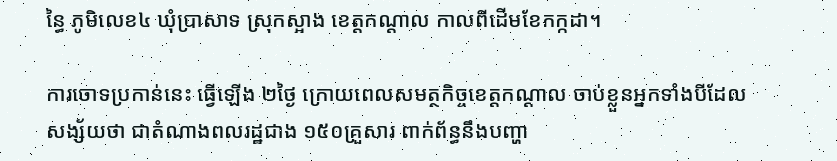ន្ធៃ ភូមិលេខ៤ ឃុំប្រាសាទ ស្រុកស្អាង ខេត្តកណ្ដាល កាលពីដើមខែកក្កដា។

ការចោទប្រកាន់នេះ ធ្វើឡើង ២ថ្ងៃ ក្រោយពេលសមត្ថកិច្ចខេត្តកណ្ដាល ចាប់ខ្លួនអ្នកទាំងបីដែលសង្ស័យថា ជាតំណាងពលរដ្ឋជាង ១៥០គ្រួសារ ពាក់ព័ន្ធនឹងបញ្ហា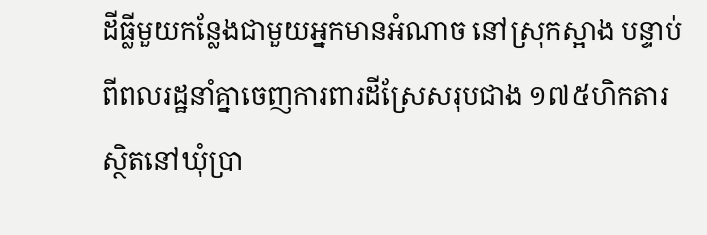ដីធ្លីមួយកន្លែងជាមួយអ្នកមានអំណាច នៅស្រុកស្អាង បន្ទាប់ពីពលរដ្ឋនាំគ្នាចេញការពារដីស្រែសរុបជាង ១៧៥ហិកតារ ស្ថិតនៅឃុំប្រា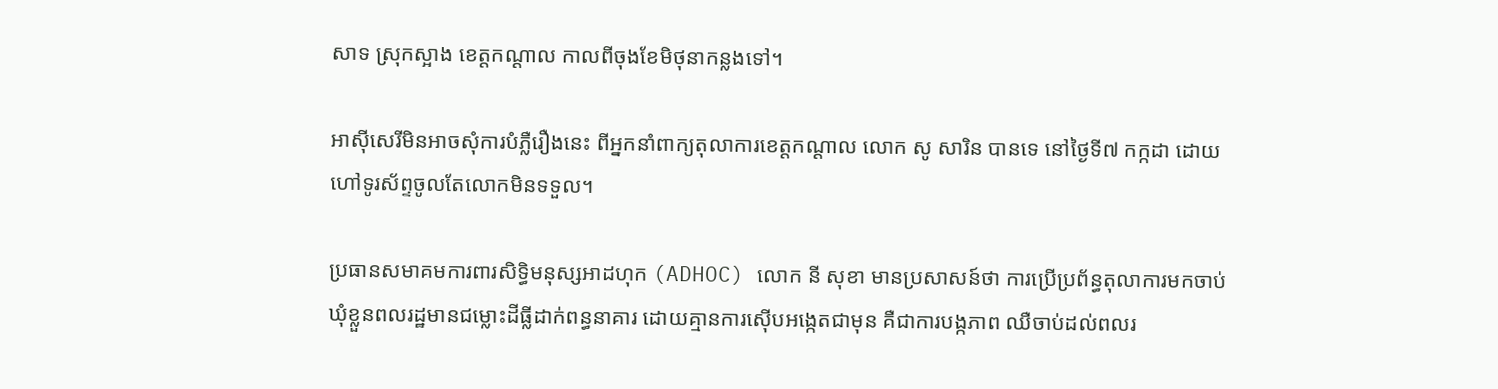សាទ ស្រុកស្អាង ខេត្តកណ្ដាល កាលពីចុងខែមិថុនាកន្លងទៅ។

អាស៊ីសេរីមិនអាចសុំការបំភ្លឺរឿងនេះ ពីអ្នកនាំពាក្យតុលាការខេត្តកណ្ដាល លោក សូ សារិន បានទេ នៅថ្ងៃទី៧ កក្កដា ដោយហៅទូរស័ព្ទចូលតែលោកមិនទទួល។

ប្រធានសមាគមការពារសិទ្ធិមនុស្សអាដហុក (ADHOC) លោក នី សុខា មានប្រសាសន៍ថា ការប្រើប្រព័ន្ធតុលាការមកចាប់ឃុំខ្លួនពលរដ្ឋមានជម្លោះដីធ្លីដាក់ពន្ធនាគារ ដោយគ្មានការស៊ើបអង្កេតជាមុន គឺជាការបង្កភាព ឈឺចាប់ដល់ពលរ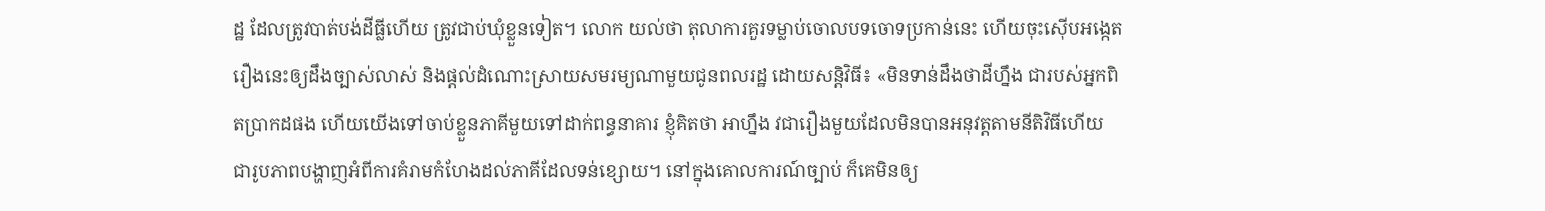ដ្ឋ ដែលត្រូវបាត់បង់ដីធ្លីហើយ ត្រូវជាប់ឃុំខ្លួនទៀត។ លោក យល់ថា តុលាការគួរទម្លាប់ចោលបទចោទប្រកាន់នេះ ហើយចុះស៊ើបអង្កេតរឿងនេះឲ្យដឹងច្បាស់លាស់ និងផ្ដល់ដំណោះស្រាយសមរម្យណាមួយជូនពលរដ្ឋ ដោយសន្តិវិធី៖ «មិនទាន់ដឹងថាដីហ្នឹង ជារបស់អ្នកពិតប្រាកដផង ហើយយើងទៅចាប់ខ្លួនភាគីមួយទៅដាក់ពន្ធនាគារ ខ្ញុំគិតថា អាហ្នឹង វជារឿងមួយដែលមិនបានអនុវត្តតាមនីតិវិធីហើយ ជារូបភាពបង្ហាញអំពីការគំរាមកំហែងដល់ភាគីដែលទន់ខ្សោយ។ នៅក្នុងគោលការណ៍ច្បាប់ ក៏គេមិនឲ្យ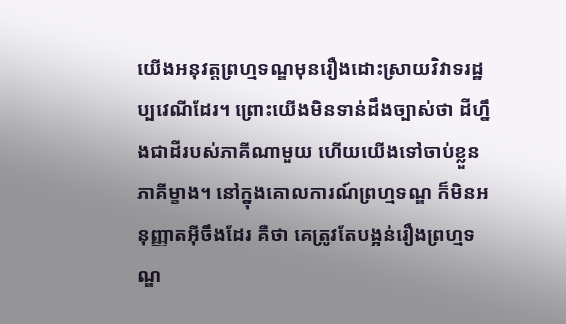យើងអនុវត្តព្រហ្មទណ្ឌមុនរឿងដោះស្រាយវិវាទរដ្ឋប្បវេណីដែរ។ ព្រោះយើងមិនទាន់ដឹងច្បាស់ថា ដីហ្នឹងជាដីរបស់ភាគីណាមួយ ហើយយើងទៅចាប់ខ្លួនភាគីម្ខាង។ នៅក្នុងគោលការណ៍ព្រហ្មទណ្ឌ ក៏មិនអនុញ្ញាតអ៊ីចឹងដែរ គឺថា គេត្រូវតែបង្អន់រឿងព្រហ្មទណ្ឌ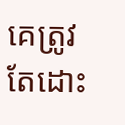គេត្រូវតែដោះ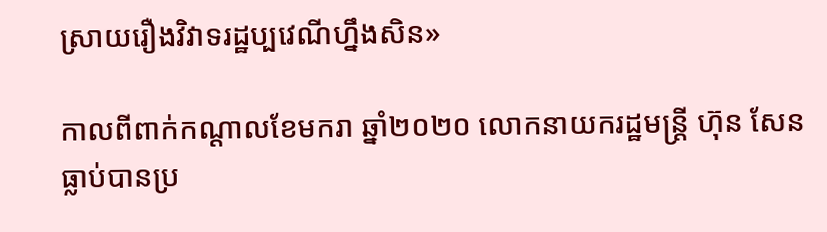ស្រាយរឿងវិវាទរដ្ឋប្បវេណីហ្នឹងសិន»

កាលពីពាក់កណ្ដាលខែមករា ឆ្នាំ២០២០ លោកនាយករដ្ឋមន្ត្រី ហ៊ុន សែន ធ្លាប់បានប្រ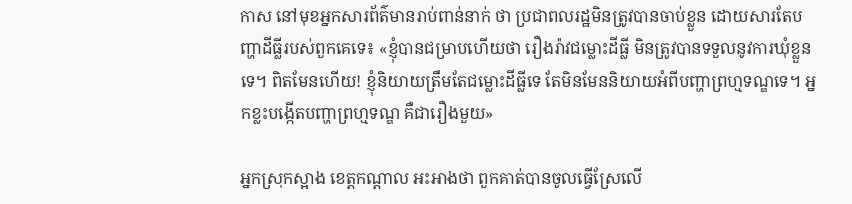កាស នៅមុខអ្នកសារព័ត៌មានរាប់ពាន់នាក់ ថា ប្រជាពលរដ្ឋមិនត្រូវបានចាប់ខ្លួន ដោយសារតែបញ្ហាដីធ្លីរបស់ពួកគេទេ៖ «ខ្ញុំបានជម្រាបហើយថា រឿងរ៉ាវជម្លោះដីធ្លី មិនត្រូវបានទទួលនូវការឃុំខ្លួនទេ។ ពិតមែនហើយ! ខ្ញុំនិយាយត្រឹមតែជម្លោះដីធ្លីទេ តែមិនមែននិយាយអំពីបញ្ហាព្រហ្មទណ្ឌទេ។ អ្នកខ្លះបង្កើតបញ្ហាព្រហ្មទណ្ឌ គឺជារឿងមួយ»

អ្នកស្រុកស្អាង ខេត្តកណ្ដាល អះអាងថា ពួកគាត់បានចូលធ្វើស្រែលើ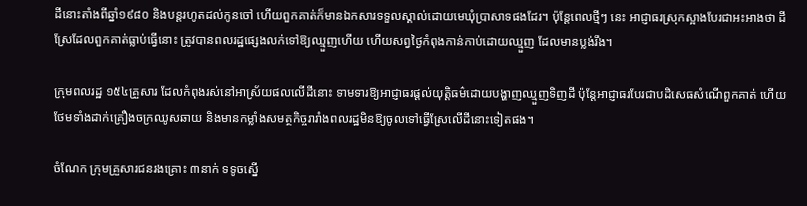ដីនោះតាំងពីឆ្នាំ១៩៨០ និងបន្តរហូតដល់កូនចៅ ហើយពួកគាត់ក៏មានឯកសារទទួលស្គាល់ដោយមេឃុំប្រាសាទផងដែរ។ ប៉ុន្តែពេលថ្មីៗ នេះ អាជ្ញាធរស្រុកស្អាងបែរជាអះអាងថា ដីស្រែដែលពួកគាត់ធ្លាប់ធ្វើនោះ ត្រូវបានពលរដ្ឋផ្សេងលក់ទៅឱ្យឈ្មួញហើយ ហើយសព្វថ្ងៃកំពុងកាន់កាប់ដោយឈ្មួញ ដែលមានប្លង់រឹង។

ក្រុមពលរដ្ឋ ១៥៤គ្រួសារ ដែលកំពុងរស់នៅអាស្រ័យផលលើដីនោះ ទាមទារឱ្យអាជ្ញាធរផ្តល់យុត្តិធម៌ដោយបង្ហាញឈ្មួញទិញដី ប៉ុន្តែអាជ្ញាធរបែរជាបដិសេធសំណើពួកគាត់ ហើយថែមទាំងដាក់គ្រឿងចក្រឈូសឆាយ និងមានកម្លាំងសមត្ថកិច្ចរារាំងពលរដ្ឋមិនឱ្យចូលទៅធ្វើស្រែលើដីនោះទៀតផង។

ចំណែក ក្រុមគ្រួសារជនរងគ្រោះ ៣នាក់ ទទូចស្នើ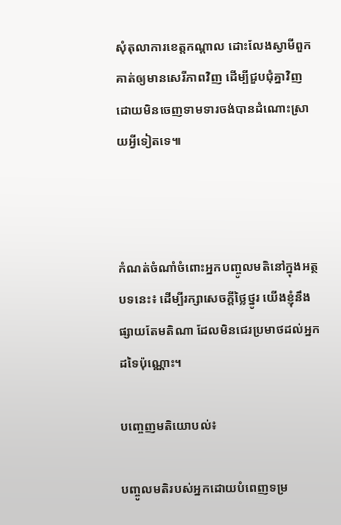សុំតុលាការខេត្តកណ្ដាល ដោះលែងស្វាមីពួកគាត់ឲ្យមានសេរីភាពវិញ ដើម្បីជួបជុំគ្នាវិញ ដោយមិនចេញទាមទារចង់បានដំណោះស្រាយអ្វីទៀតទេ៕



កំណត់ចំណាំចំពោះអ្នកបញ្ចូលមតិនៅក្នុងអត្ថបទនេះ៖ ដើម្បីរក្សាសេចក្ដីថ្លៃថ្នូរ យើងខ្ញុំនឹងផ្សាយតែមតិណា ដែលមិនជេរប្រមាថដល់អ្នកដទៃប៉ុណ្ណោះ។

បញ្ចេញមតិយោបល់៖

បញ្ចូលមតិរបស់អ្នកដោយបំពេញទម្រ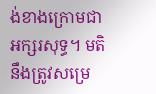ង់ខាងក្រោមជាអក្សរសុទ្ធ។ មតិនឹងត្រូវសម្រេ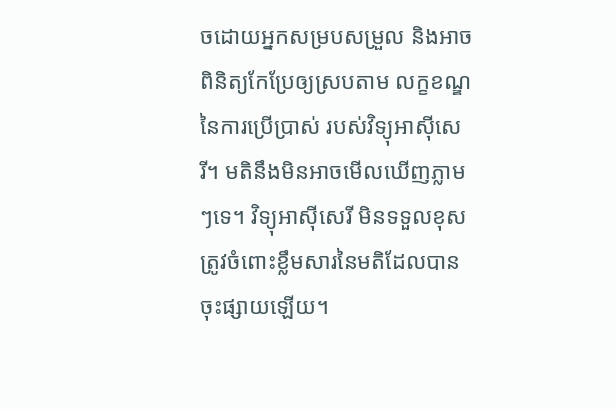ចដោយអ្នកសម្របសម្រួល និងអាចពិនិត្យកែប្រែឲ្យស្របតាម លក្ខខណ្ឌនៃការប្រើប្រាស់ របស់វិទ្យុអាស៊ីសេរី។ មតិនឹងមិនអាចមើលឃើញភ្លាមៗទេ។ វិទ្យុអាស៊ីសេរី មិនទទួលខុសត្រូវចំពោះខ្លឹមសារនៃមតិដែលបានចុះផ្សាយឡើយ។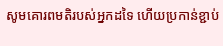សូមគោរពមតិរបស់អ្នកដទៃ ហើយប្រកាន់ខ្ជាប់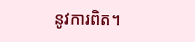នូវការពិត។